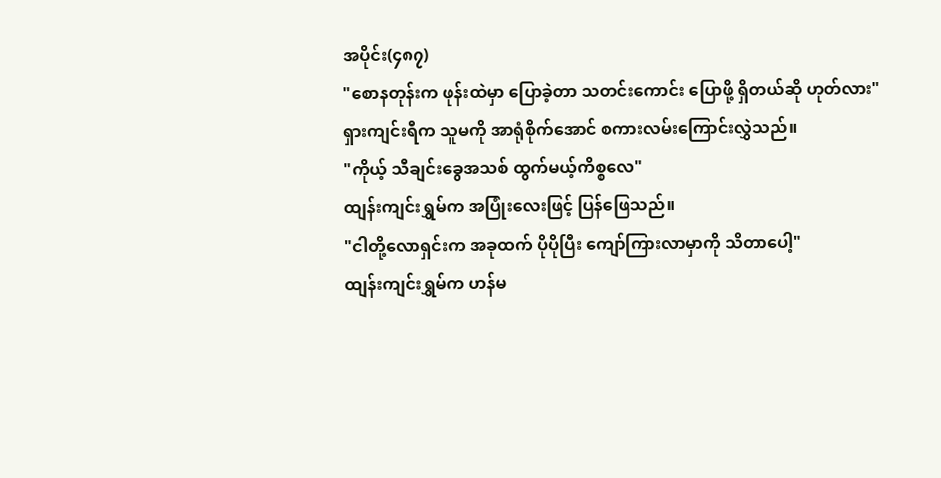အပိုင်း(၄၈၇)
"စောနတုန်းက ဖုန်းထဲမှာ ပြောခဲ့တာ သတင်းကောင်း ပြောဖို့ ရှိတယ်ဆို ဟုတ်လား"
ရှားကျင်းရီက သူမကို အာရုံစိုက်အောင် စကားလမ်းကြောင်းလွှဲသည်။
"ကိုယ့် သီချင်းခွေအသစ် ထွက်မယ့်ကိစ္စလေ"
ထျန်းကျင်းရွှမ်က အပြုံးလေးဖြင့် ပြန်ဖြေသည်။
"ငါတို့လောရှင်းက အခုထက် ပိုပိုပြီး ကျော်ကြားလာမှာကို သိတာပေါ့"
ထျန်းကျင်းရွှမ်က ဟန်မ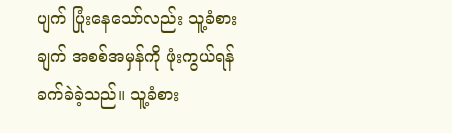ပျက် ပြုံးနေသော်လည်း သူ့ခံစားချက် အစစ်အမှန်ကို ဖုံးကွယ်ရန် ခက်ခဲခဲ့သည်။ သူ့ခံစား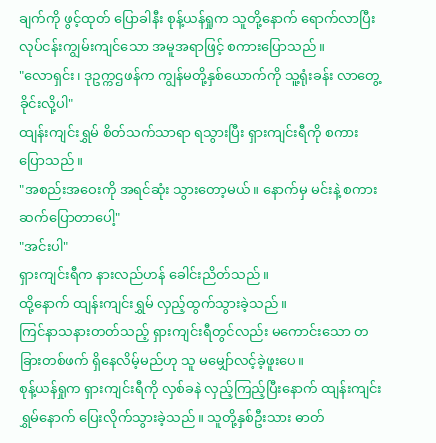ချက်ကို ဖွင့်ထုတ် ပြောခါနီး စုန့်ယန်ရှုက သူတို့နောက် ရောက်လာပြီး လုပ်ငန်းကျွမ်းကျင်သော အမူအရာဖြင့် စကားပြောသည်။
"လောရှင်း၊ ဒုဥက္ကဌဖန်က ကျွန်မတို့နှစ်ယောက်ကို သူ့ရုံးခန်း လာတွေ့ခိုင်းလို့ပါ"
ထျန်းကျင်းရွှမ် စိတ်သက်သာရာ ရသွားပြီး ရှားကျင်းရီကို စကားပြောသည်။
"အစည်းအဝေးကို အရင်ဆုံး သွားတော့မယ်။ နောက်မှ မင်းနဲ့ စကားဆက်ပြောတာပေါ့"
"အင်းပါ"
ရှားကျင်းရီက နားလည်ဟန် ခေါင်းညိတ်သည်။
ထို့နောက် ထျန်းကျင်းရွှမ် လှည့်ထွက်သွားခဲ့သည်။
ကြင်နာသနားတတ်သည့် ရှားကျင်းရီတွင်လည်း မကောင်းသော တခြားတစ်ဖက် ရှိနေလိမ့်မည်ဟု သူ မမျှော်လင့်ခဲ့ဖူးပေ။
စုန့်ယန်ရှုက ရှားကျင်းရီကို လှစ်ခနဲ လှည့်ကြည့်ပြီးနောက် ထျန်းကျင်းရွှမ်နောက် ပြေးလိုက်သွားခဲ့သည်။ သူတို့နှစ်ဦးသား ဓာတ်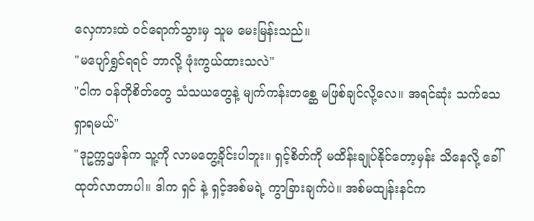လှေကားထဲ ဝင်ရောက်သွားမှ သူမ မေးမြန်းသည်။
"မပျော်ရွှင်ရရင် ဘာလို့ ဖုံးကွယ်ထားသလဲ"
"ငါက ဝန်တိုစိတ်တွေ သံသယတွေနဲ့ မျက်ကန်းတစ္ဆေ မဖြစ်ချင်လို့လေ။ အရင်ဆုံး သက်သေ ရှာရမယ်"
"ဒုဥက္ကဌဖန်က သူ့ကို လာမတွေ့ခိုင်းပါဘူး။ ရှင့်စိတ်ကို မထိန်းချုပ်နိုင်တော့မှန်း သိနေလို့ ခေါ်ထုတ်လာတာပါ။ ဒါက ရှင် နဲ့ ရှင့်အစ်မရဲ့ ကွာခြားချက်ပဲ။ အစ်မထျန်းနင်က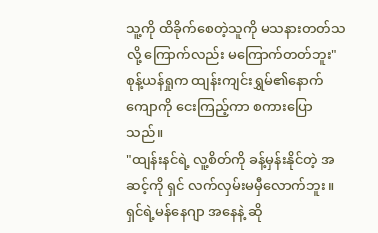သူ့ကို ထိခိုက်စေတဲ့သူကို မသနားတတ်သလို့ ကြောက်လည်း မကြောက်တတ်ဘူး"
စုန့်ယန်ရှုက ထျန်းကျင်းရွှမ်၏နောက်ကျောကို ငေးကြည့်ကာ စကားပြောသည်။
"ထျန်းနင်ရဲ့ လူ့စိတ်ကို ခန့်မှန်းနိုင်တဲ့ အဆင့်ကို ရှင် လက်လှမ်းမမှီလောက်ဘူး။ ရှင်ရဲ့မန်နေဂျာ အနေနဲ့ ဆို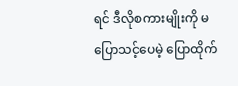ရင် ဒီလိုစကားမျိုးကို မပြောသင့်ပေမဲ့ ပြောထိုက်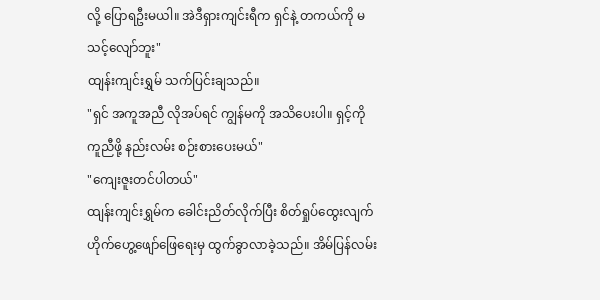လို့ ပြောရဦးမယါ။ အဲဒီရှားကျင်းရီက ရှင်နဲ့ တကယ်ကို မသင့်လျော်ဘူး"
ထျန်းကျင်းရွှမ် သက်ပြင်းချသည်။
"ရှင် အကူအညီ လိုအပ်ရင် ကျွန်မကို အသိပေးပါ။ ရှင့်ကို ကူညီဖို့ နည်းလမ်း စဉ်းစားပေးမယ်"
"ကျေးဇူးတင်ပါတယ်"
ထျန်းကျင်းရွှမ်က ခေါင်းညိတ်လိုက်ပြီး စိတ်ရှုပ်ထွေးလျက် ဟိုက်ဟွေ့ဖျော်ဖြေရေးမှ ထွက်ခွာလာခဲ့သည်။ အိမ်ပြန်လမ်း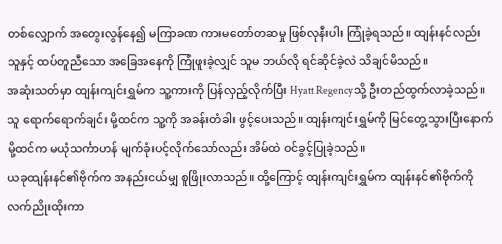တစ်လျှောက် အတွေးလွန်နေ၍ မကြာခဏ ကားမတော်တဆမှု ဖြစ်လုနီးပါး ကြုံခဲ့ရသည်။ ထျန်းနင်လည်း သူနှင့် ထပ်တူညီသော အခြေအနေကို ကြုံဖူးခဲ့လျှင် သူမ ဘယ်လို ရင်ဆိုင်ခဲ့လဲ သိချင်မိသည်။
အဆုံးသတ်မှာ ထျန်းကျင်းရွှမ်က သူ့ကားကို ပြန်လှည့်လိုက်ပြီး Hyatt Regencyသို့ ဦးတည်ထွက်လာခဲ့သည်။
သူ ရောက်ရောက်ချင်း မို့ထင်က သူ့ကို အခန်းတံခါး ဖွင့်ပေးသည်။ ထျန်းကျင်းရွှမ်ကို မြင်တွေ့သွားပြီးနောက် မို့ထင်က မယုံသင်္ကာဟန် မျက်ခုံးပင့်လိုက်သော်လည်း အိမ်ထဲ ဝင်ခွင့်ပြုခဲ့သည်။
ယခုထျန်းနင်၏ဗိုက်က အနည်းငယ်မျှ စူဖြိုးလာသည်။ ထို့ကြောင့် ထျန်းကျင်းရွှမ်က ထျန်းနင်၏ဗိုက်ကို လက်ညိုးထိုးကာ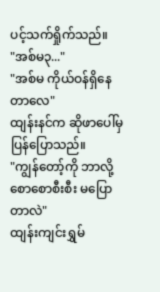ပင့်သက်ရှိုက်သည်။
"အစ်မ၃..."
"အစ်မ ကိုယ်ဝန်ရှိနေတာလေ"
ထျန်းနင်က ဆိုဖာပေါ်မှ ပြန်ပြောသည်။
"ကျွန်တော့်ကို ဘာလို့ စောစောစီးစီး မပြောတာလဲ"
ထျန်းကျင်းရွှမ်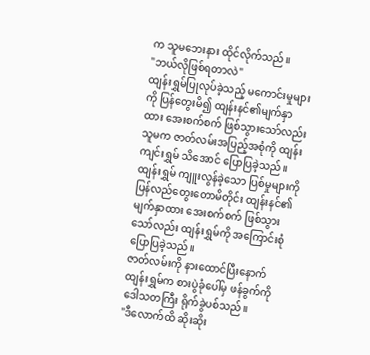က သူမဘေးနား ထိုင်လိုက်သည်။
"ဘယ်လိုဖြစ်ရတာလဲ"
ထျန်းရွှမ်ပြုလုပ်ခဲ့သည့် မကောင်းမှုများကို ပြန်တွေးမိ၍ ထျန်းနင်၏မျက်နှာထား အေးစက်စက် ဖြစ်သွားသော်လည်း သူမက ဇာတ်လမ်းအပြည့်အစုံကို ထျန်းကျင်းရွှမ် သိအောင် ပြောပြခဲ့သည်။
ထျန်းရွှမ် ကျူးလွန်ခဲ့သော ပြစ်မှုများကို ပြန်လည်တွေးတောမိတိုင်း ထျန်းနင်၏မျက်နှာထား အေးစက်စက် ဖြစ်သွားသော်လည်း ထျန်းရွှမ်ကို အကြောင်းစုံ ပြောပြခဲ့သည်။
ဇာတ်လမ်းကို နားထောင်ပြီးနောက် ထျန်းရွှမ်က စားပွဲခုံပေါ်မှ ဖန်ခွက်ကို ဒေါသတကြီး ရိုက်ခွဲပစ်သည်။
"ဒီလောက်ထိ ဆိုးဆိုး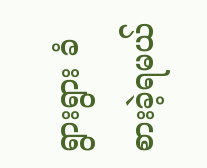ရွားရွား ခံစားခဲ့ရမယ်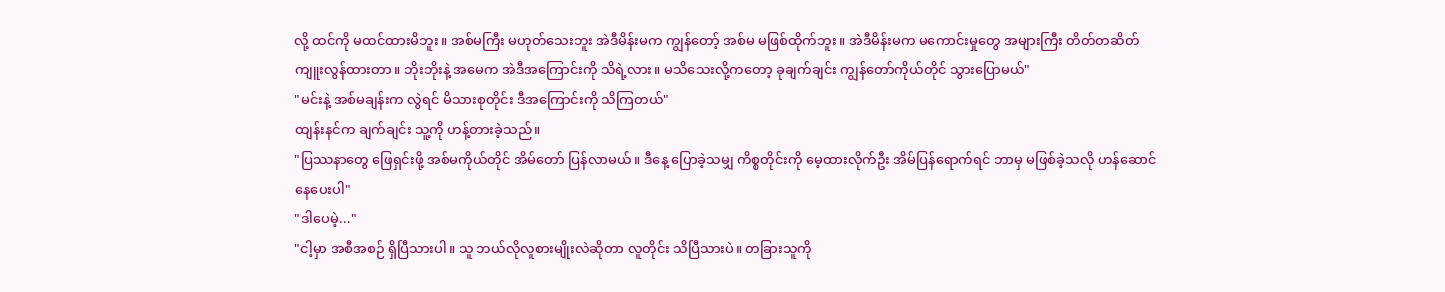လို့ ထင်ကို မထင်ထားမိဘူး။ အစ်မကြီး မဟုတ်သေးဘူး အဲဒီမိန်းမက ကျွန်တော့် အစ်မ မဖြစ်ထိုက်ဘူး။ အဲဒီမိန်းမက မကောင်းမှုတွေ အများကြီး တိတ်တဆိတ် ကျူးလွန်ထားတာ။ ဘိုးဘိုးနဲ့ အမေက အဲဒီအကြောင်းကို သိရဲ့လား။ မသိသေးလို့ကတော့ ခုချက်ချင်း ကျွန်တော်ကိုယ်တိုင် သွားပြောမယ်"
"မင်းနဲ့ အစ်မချန်းက လွဲရင် မိသားစုတိုင်း ဒီအကြောင်းကို သိကြတယ်"
ထျန်းနင်က ချက်ချင်း သူ့ကို ဟန့်တားခဲ့သည်။
"ပြဿနာတွေ ဖြေရှင်းဖို့ အစ်မကိုယ်တိုင် အိမ်တော် ပြန်လာမယ်။ ဒီနေ့ ပြောခဲ့သမျှ ကိစ္စတိုင်းကို မေ့ထားလိုက်ဦး အိမ်ပြန်ရောက်ရင် ဘာမှ မဖြစ်ခဲ့သလို ဟန်ဆောင် နေပေးပါ"
"ဒါပေမဲ့..."
"ငါ့မှာ အစီအစဉ် ရှိပြီသားပါ။ သူ ဘယ်လိုလူစားမျိုးလဲဆိုတာ လူတိုင်း သိပြီသားပဲ။ တခြားသူကို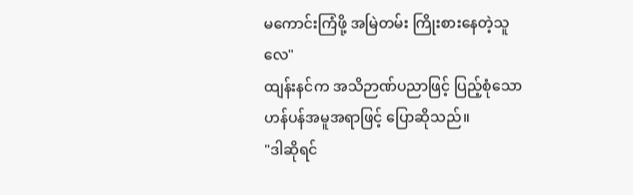မကောင်းကြံဖို့ အမြဲတမ်း ကြိုးစားနေတဲ့သူလေ"
ထျန်းနင်က အသိဉာဏ်ပညာဖြင့် ပြည့်စုံသော ဟန်ပန်အမူအရာဖြင့် ပြောဆိုသည်။
"ဒါဆိုရင်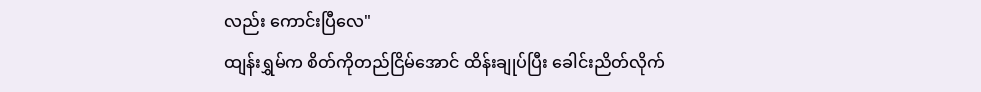လည်း ကောင်းပြီလေ"
ထျန်းရွှမ်က စိတ်ကိုတည်ငြိမ်အောင် ထိန်းချုပ်ပြီး ခေါင်းညိတ်လိုက်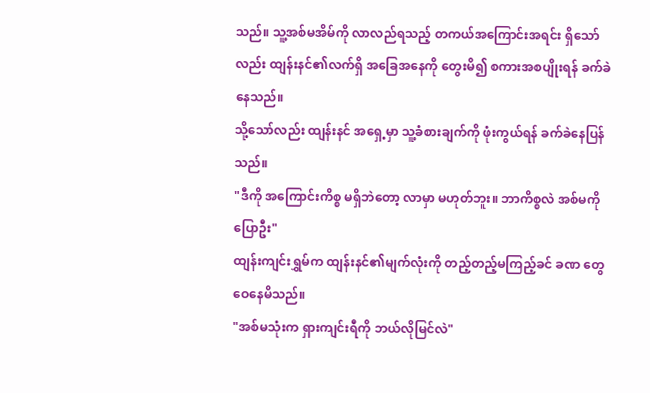သည်။ သူ့အစ်မအိမ်ကို လာလည်ရသည့် တကယ်အကြောင်းအရင်း ရှိသော်လည်း ထျန်းနင်၏လက်ရှိ အခြေအနေကို တွေးမိ၍ စကားအစပျိုးရန် ခက်ခဲနေသည်။
သို့သော်လည်း ထျန်းနင် အရှေ့မှာ သူ့ခံစားချက်ကို ဖုံးကွယ်ရန် ခက်ခဲနေပြန်သည်။
"ဒီကို အကြောင်းကိစ္စ မရှိဘဲတော့ လာမှာ မဟုတ်ဘူး။ ဘာကိစ္စလဲ အစ်မကို ပြောဦး"
ထျန်းကျင်းရွှမ်က ထျန်းနင်၏မျက်လုံးကို တည့်တည့်မကြည့်ခင် ခဏ တွေဝေနေမိသည်။
"အစ်မသုံးက ရှားကျင်းရီကို ဘယ်လိုမြင်လဲ"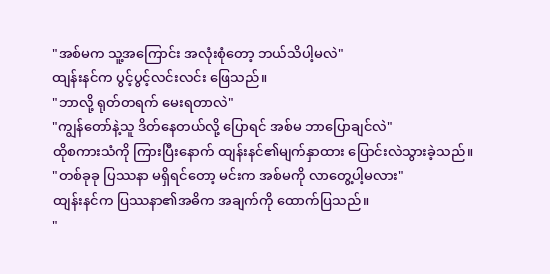"အစ်မက သူ့အကြောင်း အလုံးစုံတော့ ဘယ်သိပါ့မလဲ"
ထျန်းနင်က ပွင့်ပွင့်လင်းလင်း ဖြေသည်။
"ဘာလို့ ရုတ်တရက် မေးရတာလဲ"
"ကျွန်တော်နဲ့သူ ဒိတ်နေတယ်လို့ ပြောရင် အစ်မ ဘာပြောချင်လဲ"
ထိုစကားသံကို ကြားပြီးနောက် ထျန်းနင်၏မျက်နှာထား ပြောင်းလဲသွားခဲ့သည်။
"တစ်ခုခု ပြဿနာ မရှိရင်တော့ မင်းက အစ်မကို လာတွေ့ပါ့မလား"
ထျန်းနင်က ပြဿနာ၏အဓိက အချက်ကို ထောက်ပြသည်။
"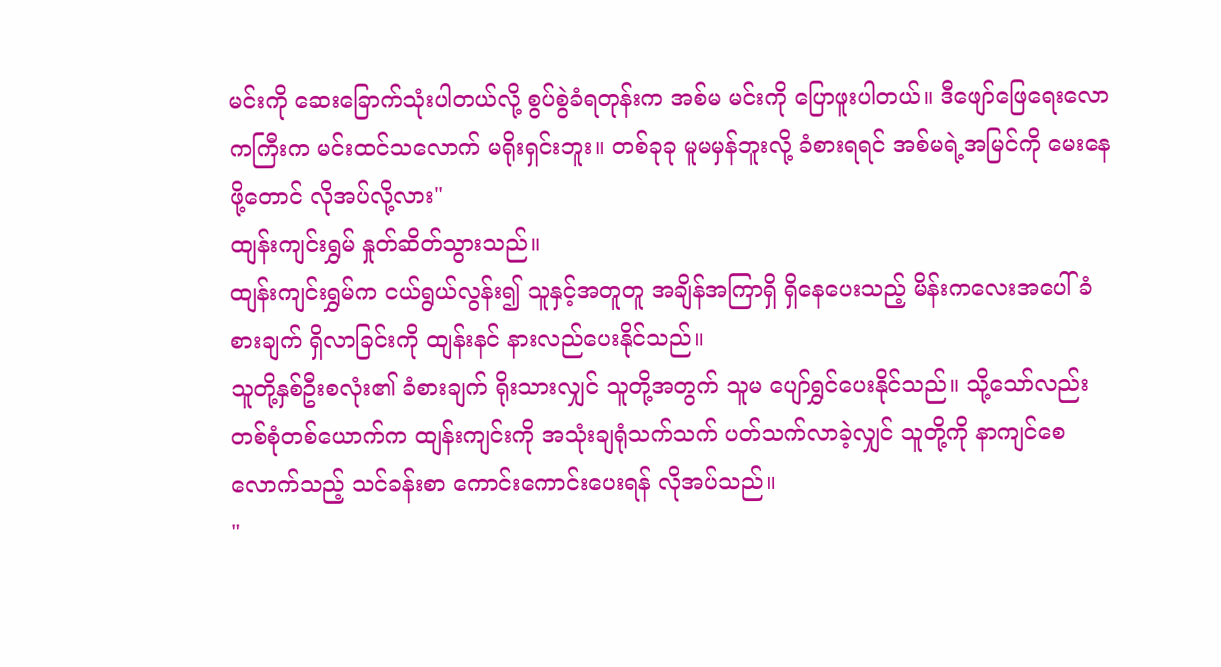မင်းကို ဆေးခြောက်သုံးပါတယ်လို့ စွပ်စွဲခံရတုန်းက အစ်မ မင်းကို ပြောဖူးပါတယ်။ ဒီဖျော်ဖြေရေးလောကကြီးက မင်းထင်သလောက် မရိုးရှင်းဘူး။ တစ်ခုခု မူမမှန်ဘူးလို့ ခံစားရရင် အစ်မရဲ့အမြင်ကို မေးနေဖို့တောင် လိုအပ်လို့လား"
ထျန်းကျင်းရွှမ် နှုတ်ဆိတ်သွားသည်။
ထျန်းကျင်းရွှမ်က ငယ်ရွယ်လွန်း၍ သူနှင့်အတူတူ အချိန်အကြာရှိ ရှိနေပေးသည့် မိန်းကလေးအပေါ် ခံစားချက် ရှိလာခြင်းကို ထျန်းနင် နားလည်ပေးနိုင်သည်။
သူတို့နှစ်ဦးစလုံး၏ ခံစားချက် ရိုးသားလျှင် သူတို့အတွက် သူမ ပျော်ရွှင်ပေးနိုင်သည်။ သို့သော်လည်း တစ်စုံတစ်ယောက်က ထျန်းကျင်းကို အသုံးချရုံသက်သက် ပတ်သက်လာခဲ့လျှင် သူတို့ကို နာကျင်စေလောက်သည့် သင်ခန်းစာ ကောင်းကောင်းပေးရန် လိုအပ်သည်။
"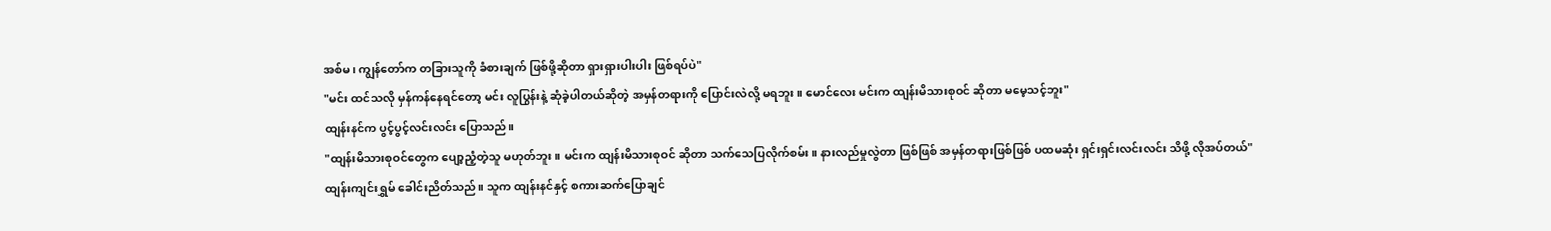အစ်မ၊ ကျွန်တော်က တခြားသူကို ခံစားချက် ဖြစ်ဖို့ဆိုတာ ရှားရှားပါးပါး ဖြစ်ရပ်ပဲ"
"မင်း ထင်သလို မှန်ကန်နေရင်တော့ မင်း လူပြွန်းနဲ့ ဆုံခဲ့ပါတယ်ဆိုတဲ့ အမှန်တရားကို ပြောင်းလဲလို့ မရဘူး။ မောင်လေး မင်းက ထျန်းမိသားစုဝင် ဆိုတာ မမေ့သင့်ဘူး"
ထျန်းနင်က ပွင့်ပွင့်လင်းလင်း ပြောသည်။
"ထျန်းမိသားစုဝင်တွေက ပျော့ညံ့တဲ့သူ မဟုတ်ဘူး။ မင်းက ထျန်းမိသားစုဝင် ဆိုတာ သက်သေပြလိုက်စမ်း။ နားလည်မှုလွဲတာ ဖြစ်ဖြစ် အမှန်တရားဖြစ်ဖြစ် ပထမဆုံး ရှင်းရှင်းလင်းလင်း သိဖို့ လိုအပ်တယ်"
ထျန်းကျင်းရွှမ် ခေါင်းညိတ်သည်။ သူက ထျန်းနင်နှင့် စကားဆက်ပြောချင်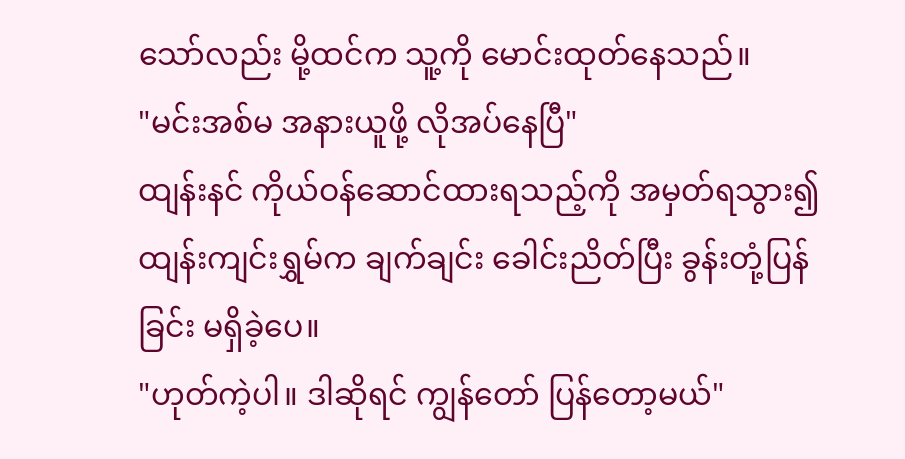သော်လည်း မို့ထင်က သူ့ကို မောင်းထုတ်နေသည်။
"မင်းအစ်မ အနားယူဖို့ လိုအပ်နေပြီ"
ထျန်းနင် ကိုယ်ဝန်ဆောင်ထားရသည့်ကို အမှတ်ရသွား၍ ထျန်းကျင်းရွှမ်က ချက်ချင်း ခေါင်းညိတ်ပြီး ခွန်းတုံ့ပြန်ခြင်း မရှိခဲ့ပေ။
"ဟုတ်ကဲ့ပါ။ ဒါဆိုရင် ကျွန်တော် ပြန်တော့မယ်"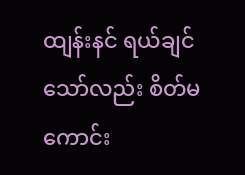ထျန်းနင် ရယ်ချင်သော်လည်း စိတ်မကောင်း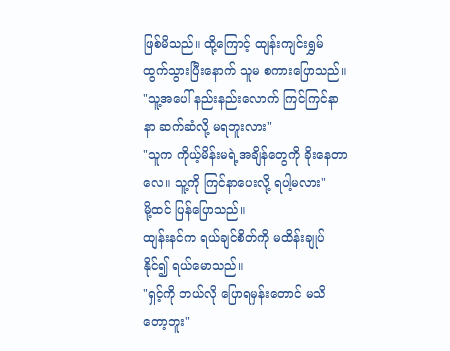ဖြစ်မိသည်။ ထို့ကြောင့် ထျန်းကျင်းရွှမ် ထွက်သွားပြီးနောက် သူမ စကားပြောသည်။
"သူ့အပေါ် နည်းနည်းလောက် ကြင်ကြင်နာနာ ဆက်ဆံလို့ မရဘူးလား"
"သူက ကိုယ့်မိန်းမရဲ့အချိန်တွေကို ခိုးနေတာလေ။ သူ့ကို ကြင်နာပေးလို့ ရပါ့မလား"
မို့ထင် ပြန်ပြောသည်။
ထျန်းနင်က ရယ်ချင်စိတ်ကို မထိန်းချုပ်နိုင်၍ ရယ်မောသည်။
"ရှင့်ကို ဘယ်လို ပြောရမှန်းတောင် မသိတော့ဘူး"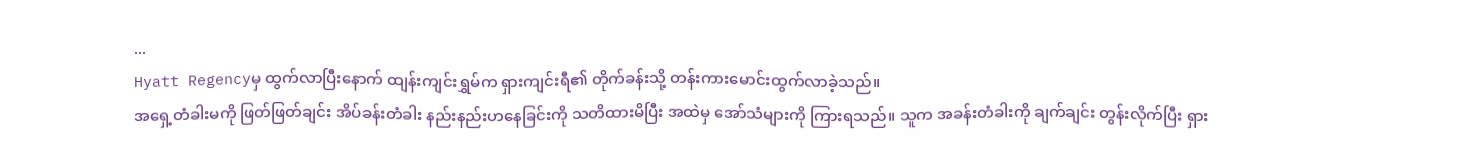...
Hyatt Regencyမှ ထွက်လာပြီးနောက် ထျန်းကျင်းရွှမ်က ရှားကျင်းရီ၏ တိုက်ခန်းသို့ တန်းကားမောင်းထွက်လာခဲ့သည်။
အရှေ့တံခါးမကို ဖြတ်ဖြတ်ချင်း အိပ်ခန်းတံခါး နည်းနည်းဟနေခြင်းကို သတိထားမိပြီး အထဲမှ အော်သံများကို ကြားရသည်။ သူက အခန်းတံခါးကို ချက်ချင်း တွန်းလိုက်ပြီး ရှား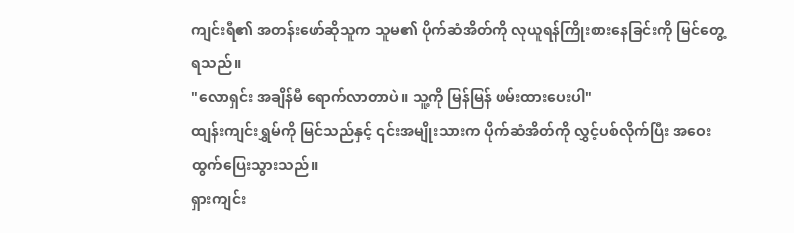ကျင်းရီ၏ အတန်းဖော်ဆိုသူက သူမ၏ ပိုက်ဆံအိတ်ကို လုယူရန်ကြိုးစားနေခြင်းကို မြင်တွေ့ရသည်။
"လောရှင်း အချိန်မီ ရောက်လာတာပဲ။ သူ့ကို မြန်မြန် ဖမ်းထားပေးပါ"
ထျန်းကျင်းရွှမ်ကို မြင်သည်နှင့် ၎င်းအမျိုးသားက ပိုက်ဆံအိတ်ကို လွှင့်ပစ်လိုက်ပြီး အဝေးထွက်ပြေးသွားသည်။
ရှားကျင်း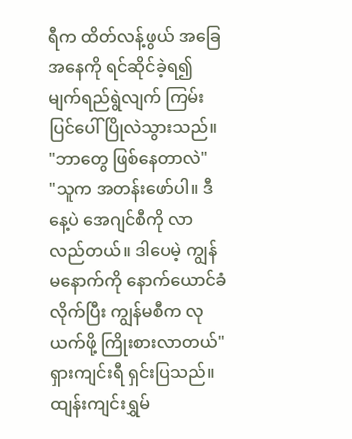ရီက ထိတ်လန့်ဖွယ် အခြေအနေကို ရင်ဆိုင်ခဲ့ရ၍ မျက်ရည်ရွဲလျက် ကြမ်းပြင်ပေါ် ပြိုလဲသွားသည်။
"ဘာတွေ ဖြစ်နေတာလဲ"
"သူက အတန်းဖော်ပါ။ ဒီနေ့ပဲ အေဂျင်စီကို လာလည်တယ်။ ဒါပေမဲ့ ကျွန်မနောက်ကို နောက်ယောင်ခံလိုက်ပြီး ကျွန်မစီက လုယက်ဖို့ ကြိုးစားလာတယ်"
ရှားကျင်းရီ ရှင်းပြသည်။
ထျန်းကျင်းရွှမ်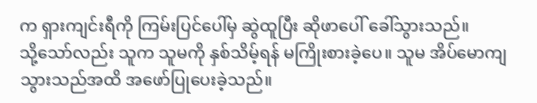က ရှားကျင်းရီကို ကြမ်းပြင်ပေါ်မှ ဆွဲထူပြီး ဆိုဖာပေါ် ခေါ်သွားသည်။
သို့သော်လည်း သူက သူမကို နှစ်သိမ့်ရန် မကြိုးစားခဲ့ပေ။ သူမ အိပ်မောကျသွားသည်အထိ အဖော်ပြုပေးခဲ့သည်။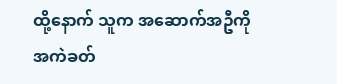ထို့နောက် သူက အဆောက်အဦကို အကဲခတ်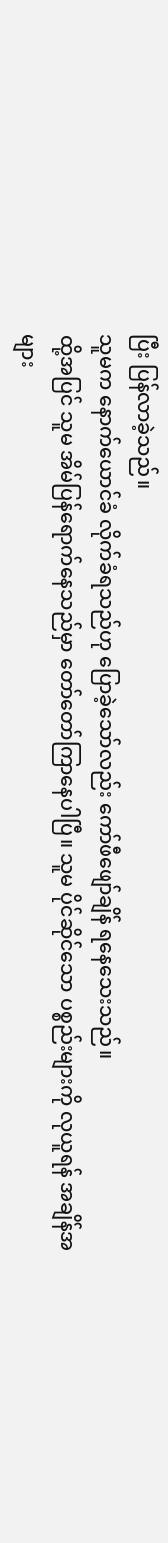ပြီး ပြန်လာခဲ့သည်။
သူမက နောက်ယောင်ခံ လိုက်ခံရသည်ဟု ပြောခဲ့သော်လည်း ကော်ဖီဖျော်ချိန် ရနေသေးသည်။
ထို့အပြင် သူမ အိမ်ပြန်ရောက်နေသည်မှာ တော်တော်ကြာနေပါပြီ။ သူမ ပိုင်ဆိုင်သော ပစ္စည်းများကို လုယူရန် အချိန်အများ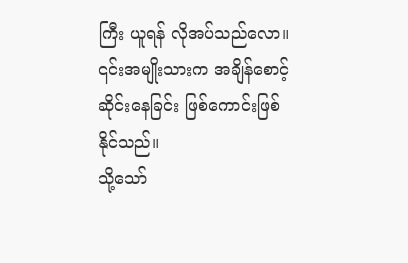ကြီး ယူရန် လိုအပ်သည်လော။
၎င်းအမျိုးသားက အချိန်စောင့်ဆိုင်းနေခြင်း ဖြစ်ကောင်းဖြစ်နိုင်သည်။
သို့သော်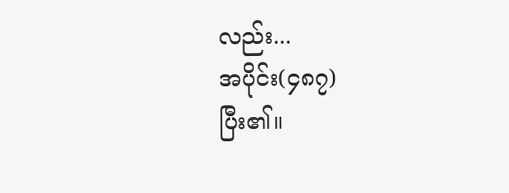လည်း...
အပိုင်း(၄၈၇)
ပြီး၏။